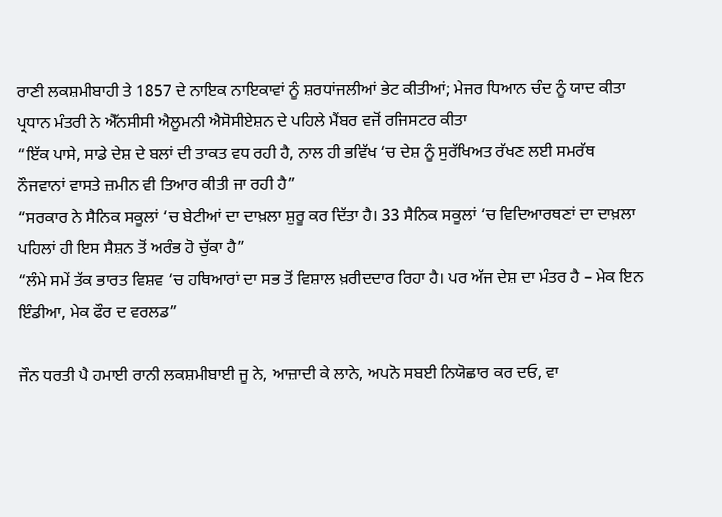ਰਾਣੀ ਲਕਸ਼ਮੀਬਾਹੀ ਤੇ 1857 ਦੇ ਨਾਇਕ ਨਾਇਕਾਵਾਂ ਨੂੰ ਸ਼ਰਧਾਂਜਲੀਆਂ ਭੇਟ ਕੀਤੀਆਂ; ਮੇਜਰ ਧਿਆਨ ਚੰਦ ਨੂੰ ਯਾਦ ਕੀਤਾ
ਪ੍ਰਧਾਨ ਮੰਤਰੀ ਨੇ ਐੱਨਸੀਸੀ ਐਲੂਮਨੀ ਐਸੋਸੀਏਸ਼ਨ ਦੇ ਪਹਿਲੇ ਮੈਂਬਰ ਵਜੋਂ ਰਜਿਸਟਰ ਕੀਤਾ
“ਇੱਕ ਪਾਸੇ, ਸਾਡੇ ਦੇਸ਼ ਦੇ ਬਲਾਂ ਦੀ ਤਾਕਤ ਵਧ ਰਹੀ ਹੈ, ਨਾਲ ਹੀ ਭਵਿੱਖ ‘ਚ ਦੇਸ਼ ਨੂੰ ਸੁਰੱਖਿਅਤ ਰੱਖਣ ਲਈ ਸਮਰੱਥ ਨੌਜਵਾਨਾਂ ਵਾਸਤੇ ਜ਼ਮੀਨ ਵੀ ਤਿਆਰ ਕੀਤੀ ਜਾ ਰਹੀ ਹੈ”
“ਸਰਕਾਰ ਨੇ ਸੈਨਿਕ ਸਕੂਲਾਂ ‘ਚ ਬੇਟੀਆਂ ਦਾ ਦਾਖ਼ਲਾ ਸ਼ੁਰੂ ਕਰ ਦਿੱਤਾ ਹੈ। 33 ਸੈਨਿਕ ਸਕੂਲਾਂ ‘ਚ ਵਿਦਿਆਰਥਣਾਂ ਦਾ ਦਾਖ਼ਲਾ ਪਹਿਲਾਂ ਹੀ ਇਸ ਸੈਸ਼ਨ ਤੋਂ ਅਰੰਭ ਹੋ ਚੁੱਕਾ ਹੈ”
“ਲੰਮੇ ਸਮੇਂ ਤੱਕ ਭਾਰਤ ਵਿਸ਼ਵ ‘ਚ ਹਥਿਆਰਾਂ ਦਾ ਸਭ ਤੋਂ ਵਿਸ਼ਾਲ ਖ਼ਰੀਦਦਾਰ ਰਿਹਾ ਹੈ। ਪਰ ਅੱਜ ਦੇਸ਼ ਦਾ ਮੰਤਰ ਹੈ – ਮੇਕ ਇਨ ਇੰਡੀਆ, ਮੇਕ ਫੌਰ ਦ ਵਰਲਡ”

ਜੌਨ ਧਰਤੀ ਪੈ ਹਮਾਈ ਰਾਨੀ ਲਕਸ਼ਮੀਬਾਈ ਜੂ ਨੇ, ਆਜ਼ਾਦੀ ਕੇ ਲਾਨੇ, ਅਪਨੋ ਸਬਈ ਨਿਯੋਛਾਰ ਕਰ ਦਓ, ਵਾ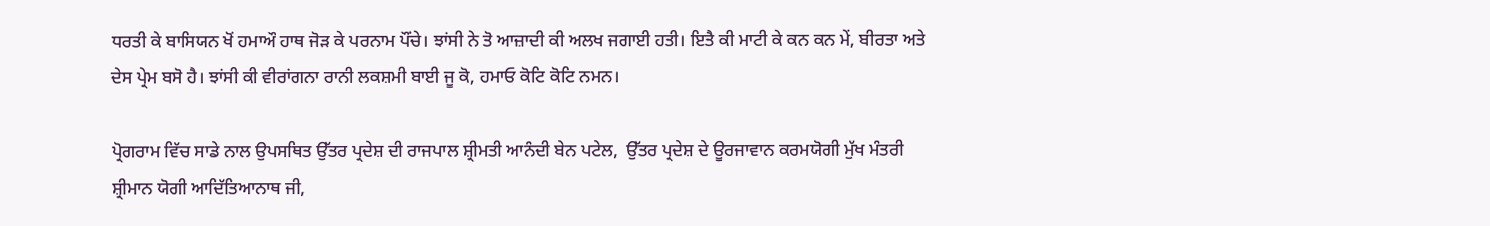ਧਰਤੀ ਕੇ ਬਾਸਿਯਨ ਖੋਂ ਹਮਾਔ ਹਾਥ ਜੋੜ ਕੇ ਪਰਨਾਮ ਪੌਂਚੇ। ਝਾਂਸੀ ਨੇ ਤੋ ਆਜ਼ਾਦੀ ਕੀ ਅਲਖ ਜਗਾਈ ਹਤੀ। ਇਤੈ ਕੀ ਮਾਟੀ ਕੇ ਕਨ ਕਨ ਮੇਂ, ਬੀਰਤਾ ਅਤੇ ਦੇਸ ਪ੍ਰੇਮ ਬਸੋ ਹੈ। ਝਾਂਸੀ ਕੀ ਵੀਰਾਂਗਨਾ ਰਾਨੀ ਲਕਸ਼ਮੀ ਬਾਈ ਜੂ ਕੋ, ਹਮਾਓ ਕੋਟਿ ਕੋਟਿ ਨਮਨ।

ਪ੍ਰੋਗਰਾਮ ਵਿੱਚ ਸਾਡੇ ਨਾਲ ਉਪਸਥਿਤ ਉੱਤਰ ਪ੍ਰਦੇਸ਼ ਦੀ ਰਾਜਪਾਲ ਸ਼੍ਰੀਮਤੀ ਆਨੰਦੀ ਬੇਨ ਪਟੇਲ,  ਉੱਤਰ ਪ੍ਰਦੇਸ਼ ਦੇ ਊਰਜਾਵਾਨ ਕਰਮਯੋਗੀ ਮੁੱਖ ਮੰਤਰੀ ਸ਼੍ਰੀਮਾਨ ਯੋਗੀ ਆਦਿੱਤਿਆਨਾਥ ਜੀ,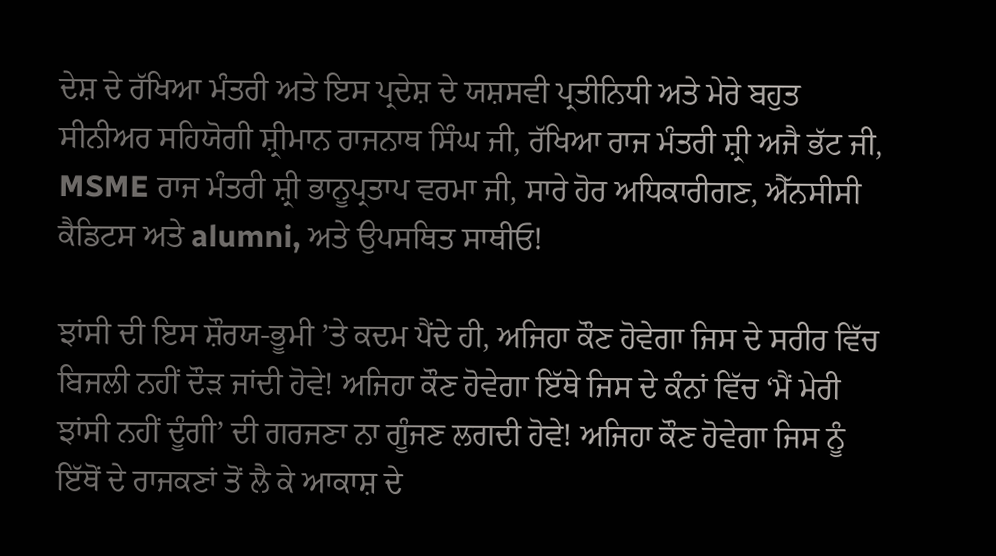ਦੇਸ਼ ਦੇ ਰੱਖਿਆ ਮੰਤਰੀ ਅਤੇ ਇਸ ਪ੍ਰਦੇਸ਼ ਦੇ ਯਸ਼ਸਵੀ ਪ੍ਰਤੀਨਿਧੀ ਅਤੇ ਮੇਰੇ ਬਹੁਤ ਸੀਨੀਅਰ ਸਹਿਯੋਗੀ ਸ਼੍ਰੀਮਾਨ ਰਾਜਨਾਥ ਸਿੰਘ ਜੀ, ਰੱਖਿਆ ਰਾਜ ਮੰਤਰੀ ਸ਼੍ਰੀ ਅਜੈ ਭੱਟ ਜੀ, MSME ਰਾਜ ਮੰਤਰੀ ਸ਼੍ਰੀ ਭਾਨੂਪ੍ਰਤਾਪ ਵਰਮਾ ਜੀ, ਸਾਰੇ ਹੋਰ ਅਧਿਕਾਰੀਗਣ, ਐੱਨਸੀਸੀ ਕੈਡਿਟਸ ਅਤੇ alumni, ਅਤੇ ਉਪਸਥਿਤ ਸਾਥੀਓ!

ਝਾਂਸੀ ਦੀ ਇਸ ਸ਼ੌਰਯ-ਭੂਮੀ ’ਤੇ ਕਦਮ ਪੈਂਦੇ ਹੀ, ਅਜਿਹਾ ਕੌਣ ਹੋਵੇਗਾ ਜਿਸ ਦੇ ਸਰੀਰ ਵਿੱਚ ਬਿਜਲੀ ਨਹੀਂ ਦੌੜ ਜਾਂਦੀ ਹੋਵੇ! ਅਜਿਹਾ ਕੌਣ ਹੋਵੇਗਾ ਇੱਥੇ ਜਿਸ ਦੇ ਕੰਨਾਂ ਵਿੱਚ ‘ਮੈਂ ਮੇਰੀ ਝਾਂਸੀ ਨਹੀਂ ਦੂੰਗੀ’ ਦੀ ਗਰਜਣਾ ਨਾ ਗੂੰਜਣ ਲਗਦੀ ਹੋਵੇ! ਅਜਿਹਾ ਕੌਣ ਹੋਵੇਗਾ ਜਿਸ ਨੂੰ ਇੱਥੋਂ ਦੇ ਰਾਜਕਣਾਂ ਤੋਂ ਲੈ ਕੇ ਆਕਾਸ਼ ਦੇ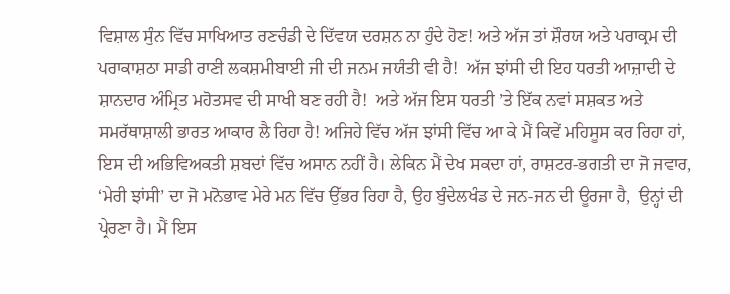ਵਿਸ਼ਾਲ ਸੁੰਨ ਵਿੱਚ ਸਾਖਿਆਤ ਰਣਚੰਡੀ ਦੇ ਦਿੱਵਯ ਦਰਸ਼ਨ ਨਾ ਹੁੰਦੇ ਹੋਣ! ਅਤੇ ਅੱਜ ਤਾਂ ਸ਼ੌਰਯ ਅਤੇ ਪਰਾਕ੍ਰਮ ਦੀ ਪਰਾਕਾਸ਼ਠਾ ਸਾਡੀ ਰਾਣੀ ਲਕਸ਼ਮੀਬਾਈ ਜੀ ਦੀ ਜਨਮ ਜਯੰਤੀ ਵੀ ਹੈ!  ਅੱਜ ਝਾਂਸੀ ਦੀ ਇਹ ਧਰਤੀ ਆਜ਼ਾਦੀ ਦੇ ਸ਼ਾਨਦਾਰ ਅੰਮ੍ਰਿਤ ਮਹੋਤਸਵ ਦੀ ਸਾਖੀ ਬਣ ਰਹੀ ਹੈ!  ਅਤੇ ਅੱਜ ਇਸ ਧਰਤੀ ’ਤੇ ਇੱਕ ਨਵਾਂ ਸਸ਼ਕਤ ਅਤੇ ਸਮਰੱਥਾਸ਼ਾਲੀ ਭਾਰਤ ਆਕਾਰ ਲੈ ਰਿਹਾ ਹੈ! ਅਜਿਹੇ ਵਿੱਚ ਅੱਜ ਝਾਂਸੀ ਵਿੱਚ ਆ ਕੇ ਮੈਂ ਕਿਵੇਂ ਮਹਿਸੂਸ ਕਰ ਰਿਹਾ ਹਾਂ, ਇਸ ਦੀ ਅਭਿਵਿਅਕਤੀ ਸ਼ਬਦਾਂ ਵਿੱਚ ਅਸਾਨ ਨਹੀਂ ਹੈ। ਲੇਕਿਨ ਮੈਂ ਦੇਖ ਸਕਦਾ ਹਾਂ, ਰਾਸ਼ਟਰ-ਭਗਤੀ ਦਾ ਜੋ ਜਵਾਰ, ‘ਮੇਰੀ ਝਾਂਸੀ’ ਦਾ ਜੋ ਮਨੋਭਾਵ ਮੇਰੇ ਮਨ ਵਿੱਚ ਉੱਭਰ ਰਿਹਾ ਹੈ, ਉਹ ਬੁੰਦੇਲਖੰਡ ਦੇ ਜਨ-ਜਨ ਦੀ ਊਰਜਾ ਹੈ,  ਉਨ੍ਹਾਂ ਦੀ ਪ੍ਰੇਰਣਾ ਹੈ। ਮੈਂ ਇਸ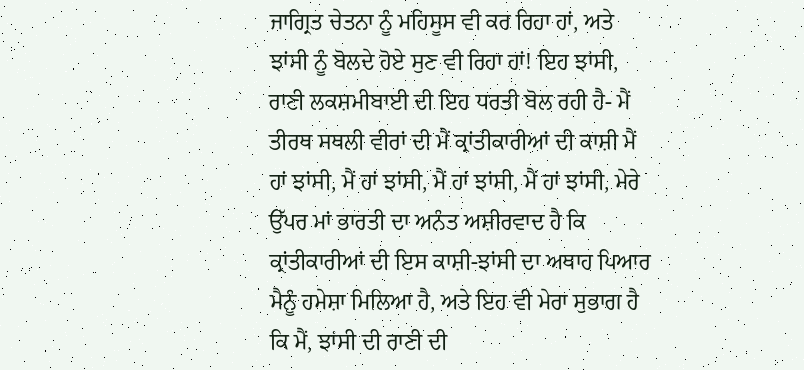ਜਾਗ੍ਰਿਤ ਚੇਤਨਾ ਨੂੰ ਮਹਿਸੂਸ ਵੀ ਕਰ ਰਿਹਾ ਹਾਂ, ਅਤੇ ਝਾਂਸੀ ਨੂੰ ਬੋਲਦੇ ਹੋਏ ਸੁਣ ਵੀ ਰਿਹਾ ਹਾਂ! ਇਹ ਝਾਂਸੀ, ਰਾਣੀ ਲਕਸ਼ਮੀਬਾਈ ਦੀ ਇਹ ਧਰਤੀ ਬੋਲ ਰਹੀ ਹੈ- ਮੈਂ ਤੀਰਥ ਸਥਲੀ ਵੀਰਾਂ ਦੀ ਮੈਂ ਕ੍ਰਾਂਤੀਕਾਰੀਆਂ ਦੀ ਕਾਸ਼ੀ ਮੈਂ ਹਾਂ ਝਾਂਸੀ, ਮੈਂ ਹਾਂ ਝਾਂਸੀ, ਮੈਂ ਹਾਂ ਝਾਂਸੀ, ਮੈਂ ਹਾਂ ਝਾਂਸੀ, ਮੇਰੇ ਉੱਪਰ ਮਾਂ ਭਾਰਤੀ ਦਾ ਅਨੰਤ ਅਸ਼ੀਰਵਾਦ ਹੈ ਕਿ ਕ੍ਰਾਂਤੀਕਾਰੀਆਂ ਦੀ ਇਸ ਕਾਸ਼ੀ-ਝਾਂਸੀ ਦਾ ਅਥਾਹ ਪਿਆਰ ਮੈਨੂੰ ਹਮੇਸ਼ਾ ਮਿਲਿਆ ਹੈ, ਅਤੇ ਇਹ ਵੀ ਮੇਰਾ ਸੁਭਾਗ ਹੈ ਕਿ ਮੈਂ, ਝਾਂਸੀ ਦੀ ਰਾਣੀ ਦੀ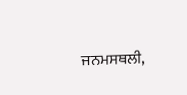ਜਨਮਸਥਲੀ,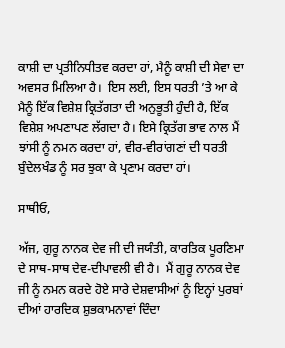ਕਾਸ਼ੀ ਦਾ ਪ੍ਰਤੀਨਿਧੀਤਵ ਕਰਦਾ ਹਾਂ, ਮੈਨੂੰ ਕਾਸ਼ੀ ਦੀ ਸੇਵਾ ਦਾ ਅਵਸਰ ਮਿਲਿਆ ਹੈ।  ਇਸ ਲਈ, ਇਸ ਧਰਤੀ ’ਤੇ ਆ ਕੇ ਮੈਨੂੰ ਇੱਕ ਵਿਸ਼ੇਸ਼ ਕ੍ਰਿਤੱਗਤਾ ਦੀ ਅਨੁਭੂਤੀ ਹੁੰਦੀ ਹੈ, ਇੱਕ ਵਿਸ਼ੇਸ਼ ਅਪਣਾਪਣ ਲੱਗਦਾ ਹੈ। ਇਸੇ ਕ੍ਰਿਤੱਗ ਭਾਵ ਨਾਲ ਮੈਂ ਝਾਂਸੀ ਨੂੰ ਨਮਨ ਕਰਦਾ ਹਾਂ, ਵੀਰ-ਵੀਰਾਂਗਣਾਂ ਦੀ ਧਰਤੀ ਬੁੰਦੇਲਖੰਡ ਨੂੰ ਸਰ ਝੁਕਾ ਕੇ ਪ੍ਰਣਾਮ ਕਰਦਾ ਹਾਂ।

ਸਾਥੀਓ,

ਅੱਜ, ਗੁਰੂ ਨਾਨਕ ਦੇਵ ਜੀ ਦੀ ਜਯੰਤੀ, ਕਾਰਤਿਕ ਪੂਰਣਿਮਾ ਦੇ ਸਾਥ-ਸਾਥ ਦੇਵ-ਦੀਪਾਵਲੀ ਵੀ ਹੈ।  ਮੈਂ ਗੁਰੂ ਨਾਨਕ ਦੇਵ ਜੀ ਨੂੰ ਨਮਨ ਕਰਦੇ ਹੋਏ ਸਾਰੇ ਦੇਸ਼ਵਾਸੀਆਂ ਨੂੰ ਇਨ੍ਹਾਂ ਪੁਰਬਾਂ ਦੀਆਂ ਹਾਰਦਿਕ ਸ਼ੁਭਕਾਮਨਾਵਾਂ ਦਿੰਦਾ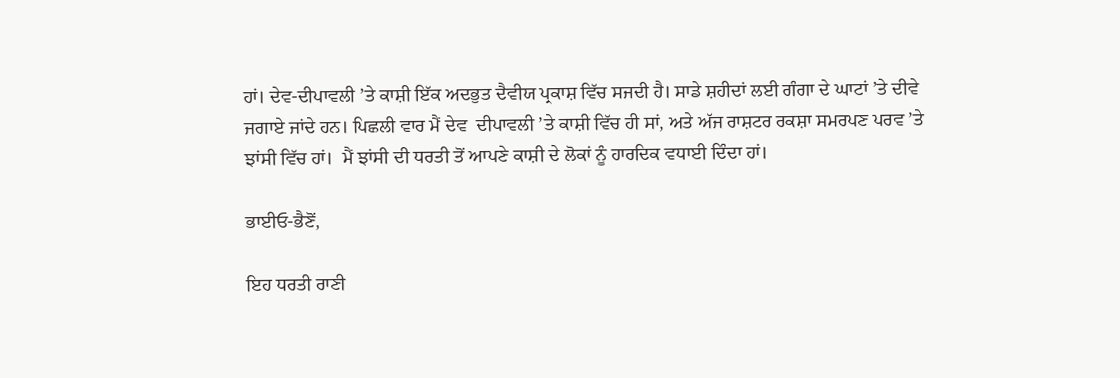ਹਾਂ। ਦੇਵ-ਦੀਪਾਵਲੀ ’ਤੇ ਕਾਸ਼ੀ ਇੱਕ ਅਦਭੁਤ ਦੈਵੀਯ ਪ੍ਰਕਾਸ਼ ਵਿੱਚ ਸਜਦੀ ਹੈ। ਸਾਡੇ ਸ਼ਹੀਦਾਂ ਲਈ ਗੰਗਾ ਦੇ ਘਾਟਾਂ ’ਤੇ ਦੀਵੇ ਜਗਾਏ ਜਾਂਦੇ ਹਨ। ਪਿਛਲੀ ਵਾਰ ਮੈਂ ਦੇਵ  ਦੀਪਾਵਲੀ ’ਤੇ ਕਾਸ਼ੀ ਵਿੱਚ ਹੀ ਸਾਂ, ਅਤੇ ਅੱਜ ਰਾਸ਼ਟਰ ਰਕਸ਼ਾ ਸਮਰਪਣ ਪਰਵ ’ਤੇ ਝਾਂਸੀ ਵਿੱਚ ਹਾਂ।  ਮੈਂ ਝਾਂਸੀ ਦੀ ਧਰਤੀ ਤੋਂ ਆਪਣੇ ਕਾਸ਼ੀ ਦੇ ਲੋਕਾਂ ਨੂੰ ਹਾਰਦਿਕ ਵਧਾਈ ਦਿੰਦਾ ਹਾਂ।

ਭਾਈਓ-ਭੈਣੋਂ,

ਇਹ ਧਰਤੀ ਰਾਣੀ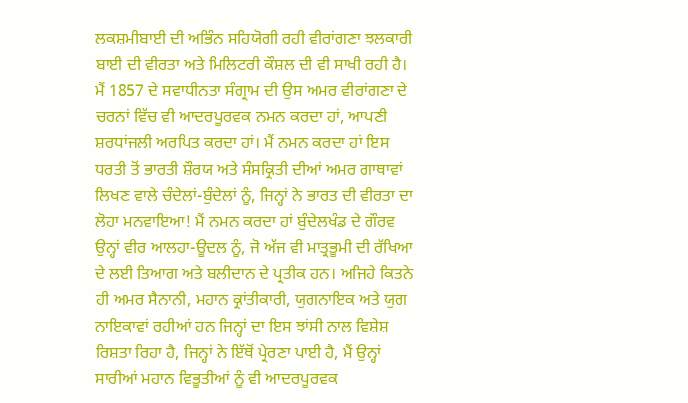ਲਕਸ਼ਮੀਬਾਈ ਦੀ ਅਭਿੰਨ ਸਹਿਯੋਗੀ ਰਹੀ ਵੀਰਾਂਗਣਾ ਝਲਕਾਰੀ ਬਾਈ ਦੀ ਵੀਰਤਾ ਅਤੇ ਮਿਲਿਟਰੀ ਕੌਸ਼ਲ ਦੀ ਵੀ ਸਾਖੀ ਰਹੀ ਹੈ। ਮੈਂ 1857 ਦੇ ਸਵਾਧੀਨਤਾ ਸੰਗ੍ਰਾਮ ਦੀ ਉਸ ਅਮਰ ਵੀਰਾਂਗਣਾ ਦੇ ਚਰਨਾਂ ਵਿੱਚ ਵੀ ਆਦਰਪੂਰਵਕ ਨਮਨ ਕਰਦਾ ਹਾਂ, ਆਪਣੀ ਸ਼ਰਧਾਂਜਲੀ ਅਰਪਿਤ ਕਰਦਾ ਹਾਂ। ਮੈਂ ਨਮਨ ਕਰਦਾ ਹਾਂ ਇਸ ਧਰਤੀ ਤੋਂ ਭਾਰਤੀ ਸ਼ੌਰਯ ਅਤੇ ਸੰਸਕ੍ਰਿਤੀ ਦੀਆਂ ਅਮਰ ਗਾਥਾਵਾਂ ਲਿਖਣ ਵਾਲੇ ਚੰਦੇਲਾਂ-ਬੁੰਦੇਲਾਂ ਨੂੰ, ਜਿਨ੍ਹਾਂ ਨੇ ਭਾਰਤ ਦੀ ਵੀਰਤਾ ਦਾ ਲੋਹਾ ਮਨਵਾਇਆ! ਮੈਂ ਨਮਨ ਕਰਦਾ ਹਾਂ ਬੁੰਦੇਲਖੰਡ ਦੇ ਗੌਰਵ ਉਨ੍ਹਾਂ ਵੀਰ ਆਲਹਾ-ਊਦਲ ਨੂੰ, ਜੋ ਅੱਜ ਵੀ ਮਾਤ੍ਰਭੂਮੀ ਦੀ ਰੱਖਿਆ ਦੇ ਲਈ ਤਿਆਗ ਅਤੇ ਬਲੀਦਾਨ ਦੇ ਪ੍ਰਤੀਕ ਹਨ। ਅਜਿਹੇ ਕਿਤਨੇ ਹੀ ਅਮਰ ਸੈਨਾਨੀ, ਮਹਾਨ ਕ੍ਰਾਂਤੀਕਾਰੀ, ਯੁਗਨਾਇਕ ਅਤੇ ਯੁਗ ਨਾਇਕਾਵਾਂ ਰਹੀਆਂ ਹਨ ਜਿਨ੍ਹਾਂ ਦਾ ਇਸ ਝਾਂਸੀ ਨਾਲ ਵਿਸ਼ੇਸ਼ ਰਿਸ਼ਤਾ ਰਿਹਾ ਹੈ, ਜਿਨ੍ਹਾਂ ਨੇ ਇੱਥੋਂ ਪ੍ਰੇਰਣਾ ਪਾਈ ਹੈ, ਮੈਂ ਉਨ੍ਹਾਂ ਸਾਰੀਆਂ ਮਹਾਨ ਵਿਭੂਤੀਆਂ ਨੂੰ ਵੀ ਆਦਰਪੂਰਵਕ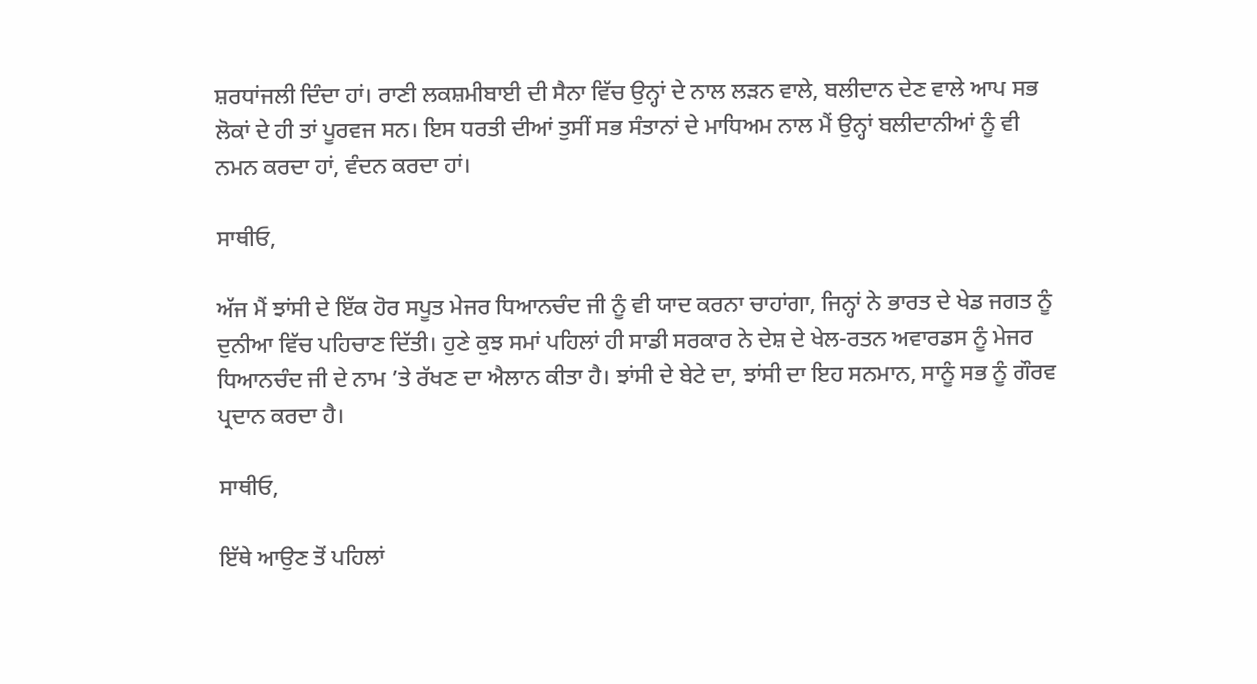ਸ਼ਰਧਾਂਜਲੀ ਦਿੰਦਾ ਹਾਂ। ਰਾਣੀ ਲਕਸ਼ਮੀਬਾਈ ਦੀ ਸੈਨਾ ਵਿੱਚ ਉਨ੍ਹਾਂ ਦੇ ਨਾਲ ਲੜਨ ਵਾਲੇ, ਬਲੀਦਾਨ ਦੇਣ ਵਾਲੇ ਆਪ ਸਭ ਲੋਕਾਂ ਦੇ ਹੀ ਤਾਂ ਪੂਰਵਜ ਸਨ। ਇਸ ਧਰਤੀ ਦੀਆਂ ਤੁਸੀਂ ਸਭ ਸੰਤਾਨਾਂ ਦੇ ਮਾਧਿਅਮ ਨਾਲ ਮੈਂ ਉਨ੍ਹਾਂ ਬਲੀਦਾਨੀਆਂ ਨੂੰ ਵੀ ਨਮਨ ਕਰਦਾ ਹਾਂ, ਵੰਦਨ ਕਰਦਾ ਹਾਂ।

ਸਾਥੀਓ,

ਅੱਜ ਮੈਂ ਝਾਂਸੀ ਦੇ ਇੱਕ ਹੋਰ ਸਪੂਤ ਮੇਜਰ ਧਿਆਨਚੰਦ ਜੀ ਨੂੰ ਵੀ ਯਾਦ ਕਰਨਾ ਚਾਹਾਂਗਾ, ਜਿਨ੍ਹਾਂ ਨੇ ਭਾਰਤ ਦੇ ਖੇਡ ਜਗਤ ਨੂੰ ਦੁਨੀਆ ਵਿੱਚ ਪਹਿਚਾਣ ਦਿੱਤੀ। ਹੁਣੇ ਕੁਝ ਸਮਾਂ ਪਹਿਲਾਂ ਹੀ ਸਾਡੀ ਸਰਕਾਰ ਨੇ ਦੇਸ਼ ਦੇ ਖੇਲ-ਰਤਨ ਅਵਾਰਡਸ ਨੂੰ ਮੇਜਰ ਧਿਆਨਚੰਦ ਜੀ ਦੇ ਨਾਮ ’ਤੇ ਰੱਖਣ ਦਾ ਐਲਾਨ ਕੀਤਾ ਹੈ। ਝਾਂਸੀ ਦੇ ਬੇਟੇ ਦਾ, ਝਾਂਸੀ ਦਾ ਇਹ ਸਨਮਾਨ, ਸਾਨੂੰ ਸਭ ਨੂੰ ਗੌਰਵ ਪ੍ਰਦਾਨ ਕਰਦਾ ਹੈ।

ਸਾਥੀਓ,

ਇੱਥੇ ਆਉਣ ਤੋਂ ਪਹਿਲਾਂ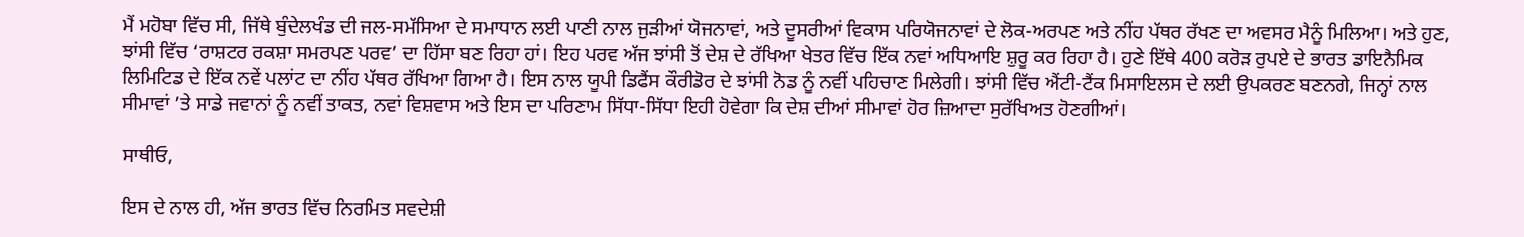ਮੈਂ ਮਹੋਬਾ ਵਿੱਚ ਸੀ, ਜਿੱਥੇ ਬੁੰਦੇਲਖੰਡ ਦੀ ਜਲ-ਸਮੱਸਿਆ ਦੇ ਸਮਾਧਾਨ ਲਈ ਪਾਣੀ ਨਾਲ ਜੁੜੀਆਂ ਯੋਜਨਾਵਾਂ, ਅਤੇ ਦੂਸਰੀਆਂ ਵਿਕਾਸ ਪਰਿਯੋਜਨਾਵਾਂ ਦੇ ਲੋਕ-ਅਰਪਣ ਅਤੇ ਨੀਂਹ ਪੱਥਰ ਰੱਖਣ ਦਾ ਅਵਸਰ ਮੈਨੂੰ ਮਿਲਿਆ। ਅਤੇ ਹੁਣ, ਝਾਂਸੀ ਵਿੱਚ ‘ਰਾਸ਼ਟਰ ਰਕਸ਼ਾ ਸਮਰਪਣ ਪਰਵ’ ਦਾ ਹਿੱਸਾ ਬਣ ਰਿਹਾ ਹਾਂ। ਇਹ ਪਰਵ ਅੱਜ ਝਾਂਸੀ ਤੋਂ ਦੇਸ਼ ਦੇ ਰੱਖਿਆ ਖੇਤਰ ਵਿੱਚ ਇੱਕ ਨਵਾਂ ਅਧਿਆਇ ਸ਼ੁਰੂ ਕਰ ਰਿਹਾ ਹੈ। ਹੁਣੇ ਇੱਥੇ 400 ਕਰੋੜ ਰੁਪਏ ਦੇ ਭਾਰਤ ਡਾਇਨੈਮਿਕ ਲਿਮਿਟਿਡ ਦੇ ਇੱਕ ਨਵੇਂ ਪਲਾਂਟ ਦਾ ਨੀਂਹ ਪੱਥਰ ਰੱਖਿਆ ਗਿਆ ਹੈ। ਇਸ ਨਾਲ ਯੂਪੀ ਡਿਫੈਂਸ ਕੌਰੀਡੋਰ ਦੇ ਝਾਂਸੀ ਨੋਡ ਨੂੰ ਨਵੀਂ ਪਹਿਚਾਣ ਮਿਲੇਗੀ। ਝਾਂਸੀ ਵਿੱਚ ਐਂਟੀ-ਟੈਂਕ ਮਿਸਾਇਲਸ ਦੇ ਲਈ ਉਪਕਰਣ ਬਣਨਗੇ, ਜਿਨ੍ਹਾਂ ਨਾਲ ਸੀਮਾਵਾਂ ’ਤੇ ਸਾਡੇ ਜਵਾਨਾਂ ਨੂੰ ਨਵੀਂ ਤਾਕਤ, ਨਵਾਂ ਵਿਸ਼ਵਾਸ ਅਤੇ ਇਸ ਦਾ ਪਰਿਣਾਮ ਸਿੱਧਾ-ਸਿੱਧਾ ਇਹੀ ਹੋਵੇਗਾ ਕਿ ਦੇਸ਼ ਦੀਆਂ ਸੀਮਾਵਾਂ ਹੋਰ ਜ਼ਿਆਦਾ ਸੁਰੱਖਿਅਤ ਹੋਣਗੀਆਂ।

ਸਾਥੀਓ,

ਇਸ ਦੇ ਨਾਲ ਹੀ, ਅੱਜ ਭਾਰਤ ਵਿੱਚ ਨਿਰਮਿਤ ਸਵਦੇਸ਼ੀ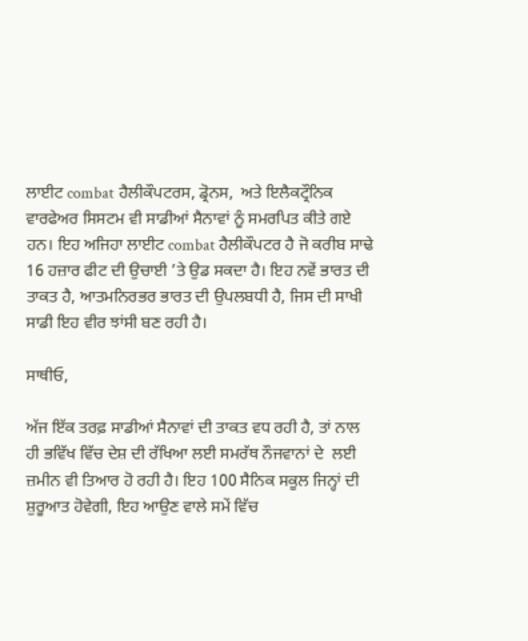ਲਾਈਟ combat ਹੈਲੀਕੌਪਟਰਸ, ਡ੍ਰੋਨਸ,  ਅਤੇ ਇਲੈਕਟ੍ਰੌਨਿਕ ਵਾਰਫੇਅਰ ਸਿਸਟਮ ਵੀ ਸਾਡੀਆਂ ਸੈਨਾਵਾਂ ਨੂੰ ਸਮਰਪਿਤ ਕੀਤੇ ਗਏ ਹਨ। ਇਹ ਅਜਿਹਾ ਲਾਈਟ combat ਹੈਲੀਕੌਪਟਰ ਹੈ ਜੋ ਕਰੀਬ ਸਾਢੇ 16 ਹਜ਼ਾਰ ਫੀਟ ਦੀ ਉਚਾਈ ’ਤੇ ਉਡ ਸਕਦਾ ਹੈ। ਇਹ ਨਵੇਂ ਭਾਰਤ ਦੀ ਤਾਕਤ ਹੈ, ਆਤਮਨਿਰਭਰ ਭਾਰਤ ਦੀ ਉਪਲਬਧੀ ਹੈ, ਜਿਸ ਦੀ ਸਾਖੀ ਸਾਡੀ ਇਹ ਵੀਰ ਝਾਂਸੀ ਬਣ ਰਹੀ ਹੈ।

ਸਾਥੀਓ,

ਅੱਜ ਇੱਕ ਤਰਫ਼ ਸਾਡੀਆਂ ਸੈਨਾਵਾਂ ਦੀ ਤਾਕਤ ਵਧ ਰਹੀ ਹੈ, ਤਾਂ ਨਾਲ ਹੀ ਭਵਿੱਖ ਵਿੱਚ ਦੇਸ਼ ਦੀ ਰੱਖਿਆ ਲਈ ਸਮਰੱਥ ਨੌਜਵਾਨਾਂ ਦੇ  ਲਈ ਜ਼ਮੀਨ ਵੀ ਤਿਆਰ ਹੋ ਰਹੀ ਹੈ। ਇਹ 100 ਸੈਨਿਕ ਸਕੂਲ ਜਿਨ੍ਹਾਂ ਦੀ ਸ਼ੁਰੂਆਤ ਹੋਵੇਗੀ, ਇਹ ਆਉਣ ਵਾਲੇ ਸਮੇਂ ਵਿੱਚ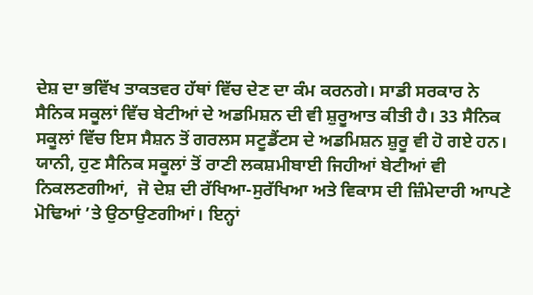ਦੇਸ਼ ਦਾ ਭਵਿੱਖ ਤਾਕਤਵਰ ਹੱਥਾਂ ਵਿੱਚ ਦੇਣ ਦਾ ਕੰਮ ਕਰਨਗੇ। ਸਾਡੀ ਸਰਕਾਰ ਨੇ ਸੈਨਿਕ ਸਕੂਲਾਂ ਵਿੱਚ ਬੇਟੀਆਂ ਦੇ ਅਡਮਿਸ਼ਨ ਦੀ ਵੀ ਸ਼ੁਰੂਆਤ ਕੀਤੀ ਹੈ। 33 ਸੈਨਿਕ ਸਕੂਲਾਂ ਵਿੱਚ ਇਸ ਸੈਸ਼ਨ ਤੋਂ ਗਰਲਸ ਸਟੂਡੈਂਟਸ ਦੇ ਅਡਮਿਸ਼ਨ ਸ਼ੁਰੂ ਵੀ ਹੋ ਗਏ ਹਨ। ਯਾਨੀ, ਹੁਣ ਸੈਨਿਕ ਸਕੂਲਾਂ ਤੋਂ ਰਾਣੀ ਲਕਸ਼ਮੀਬਾਈ ਜਿਹੀਆਂ ਬੇਟੀਆਂ ਵੀ ਨਿਕਲਣਗੀਆਂ,  ਜੋ ਦੇਸ਼ ਦੀ ਰੱਖਿਆ-ਸੁਰੱਖਿਆ ਅਤੇ ਵਿਕਾਸ ਦੀ ਜ਼ਿੰਮੇਦਾਰੀ ਆਪਣੇ ਮੋਢਿਆਂ ’ਤੇ ਉਠਾਉਣਗੀਆਂ। ਇਨ੍ਹਾਂ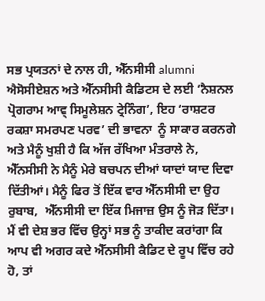ਸਭ ਪ੍ਰਯਤਨਾਂ ਦੇ ਨਾਲ ਹੀ, ਐੱਨਸੀਸੀ alumni ਐਸੋਸੀਏਸ਼ਨ ਅਤੇ ਐੱਨਸੀਸੀ ਕੈਡਿਟਸ ਦੇ ਲਈ ‘ਨੈਸ਼ਨਲ ਪ੍ਰੋਗਰਾਮ ਆਵ੍ ਸਿਮੂਲੇਸ਼ਨ ਟ੍ਰੇਨਿੰਗ’, ਇਹ ‘ਰਾਸ਼ਟਰ ਰਕਸ਼ਾ ਸਮਰਪਣ ਪਰਵ’ ਦੀ ਭਾਵਨਾ  ਨੂੰ ਸਾਕਾਰ ਕਰਨਗੇ ਅਤੇ ਮੈਨੂੰ ਖੁਸ਼ੀ ਹੈ ਕਿ ਅੱਜ ਰੱਖਿਆ ਮੰਤਰਾਲੇ ਨੇ, ਐੱਨਸੀਸੀ ਨੇ ਮੈਨੂੰ ਮੇਰੇ ਬਚਪਨ ਦੀਆਂ ਯਾਦਾਂ ਯਾਦ ਦਿਵਾ ਦਿੱਤੀਆਂ। ਮੈਨੂੰ ਫਿਰ ਤੋਂ ਇੱਕ ਵਾਰ ਐੱਨਸੀਸੀ ਦਾ ਉਹ ਰੁਬਾਬ,  ਐੱਨਸੀਸੀ ਦਾ ਇੱਕ ਮਿਜਾਜ਼ ਉਸ ਨੂੰ ਜੋੜ ਦਿੱਤਾ। ਮੈਂ ਵੀ ਦੇਸ਼ ਭਰ ਵਿੱਚ ਉਨ੍ਹਾਂ ਸਭ ਨੂੰ ਤਾਕੀਦ ਕਰਾਂਗਾ ਕਿ ਆਪ ਵੀ ਅਗਰ ਕਦੇ ਐੱਨਸੀਸੀ ਕੈਡਿਟ ਦੇ ਰੂਪ ਵਿੱਚ ਰਹੇ ਹੋ, ਤਾਂ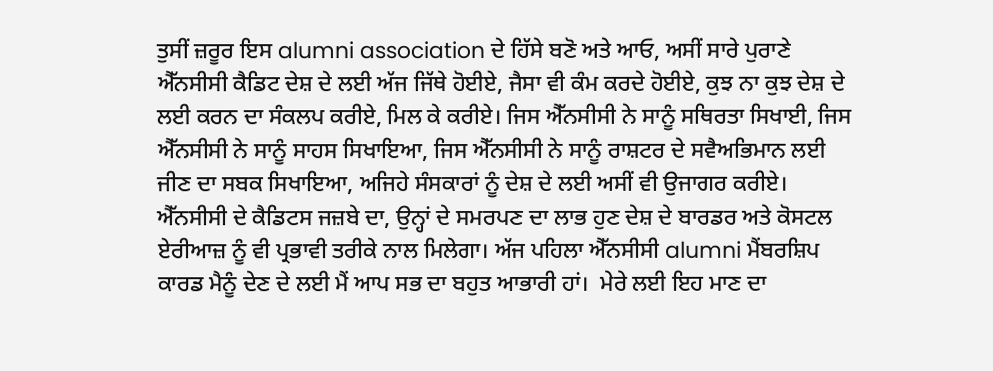ਤੁਸੀਂ ਜ਼ਰੂਰ ਇਸ alumni association ਦੇ ਹਿੱਸੇ ਬਣੋ ਅਤੇ ਆਓ, ਅਸੀਂ ਸਾਰੇ ਪੁਰਾਣੇ ਐੱਨਸੀਸੀ ਕੈਡਿਟ ਦੇਸ਼ ਦੇ ਲਈ ਅੱਜ ਜਿੱਥੇ ਹੋਈਏ, ਜੈਸਾ ਵੀ ਕੰਮ ਕਰਦੇ ਹੋਈਏ, ਕੁਝ ਨਾ ਕੁਝ ਦੇਸ਼ ਦੇ ਲਈ ਕਰਨ ਦਾ ਸੰਕਲਪ ਕਰੀਏ, ਮਿਲ ਕੇ ਕਰੀਏ। ਜਿਸ ਐੱਨਸੀਸੀ ਨੇ ਸਾਨੂੰ ਸਥਿਰਤਾ ਸਿਖਾਈ, ਜਿਸ ਐੱਨਸੀਸੀ ਨੇ ਸਾਨੂੰ ਸਾਹਸ ਸਿਖਾਇਆ, ਜਿਸ ਐੱਨਸੀਸੀ ਨੇ ਸਾਨੂੰ ਰਾਸ਼‍ਟਰ ਦੇ ਸ‍ਵੈਅਭਿਮਾਨ ਲਈ ਜੀਣ ਦਾ ਸਬਕ ਸਿਖਾਇਆ, ਅਜਿਹੇ ਸੰਸ‍ਕਾਰਾਂ ਨੂੰ ਦੇਸ਼ ਦੇ ਲਈ ਅਸੀਂ ਵੀ ਉਜਾਗਰ ਕਰੀਏ। ਐੱਨਸੀਸੀ ਦੇ ਕੈਡਿਟਸ ਜਜ਼ਬੇ ਦਾ, ਉਨ੍ਹਾਂ ਦੇ ਸਮਰਪਣ ਦਾ ਲਾਭ ਹੁਣ ਦੇਸ਼ ਦੇ ਬਾਰਡਰ ਅਤੇ ਕੋਸਟਲ ਏਰੀਆਜ਼ ਨੂੰ ਵੀ ਪ੍ਰਭਾਵੀ ਤਰੀਕੇ ਨਾਲ ਮਿਲੇਗਾ। ਅੱਜ ਪਹਿਲਾ ਐੱਨਸੀਸੀ alumni ਮੈਂਬਰਸ਼ਿਪ ਕਾਰਡ ਮੈਨੂੰ ਦੇਣ ਦੇ ਲਈ ਮੈਂ ਆਪ ਸਭ ਦਾ ਬਹੁਤ ਆਭਾਰੀ ਹਾਂ।  ਮੇਰੇ ਲਈ ਇਹ ਮਾਣ ਦਾ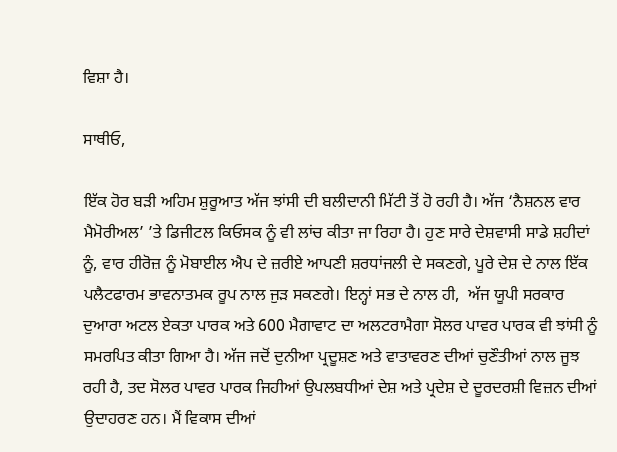ਵਿਸ਼ਾ ਹੈ।

ਸਾਥੀਓ,

ਇੱਕ ਹੋਰ ਬੜੀ ਅਹਿਮ ਸ਼ੁਰੂਆਤ ਅੱਜ ਝਾਂਸੀ ਦੀ ਬਲੀਦਾਨੀ ਮਿੱਟੀ ਤੋਂ ਹੋ ਰਹੀ ਹੈ। ਅੱਜ ‘ਨੈਸ਼ਨਲ ਵਾਰ ਮੈਮੋਰੀਅਲ’ ’ਤੇ ਡਿਜੀਟਲ ਕਿਓਸਕ ਨੂੰ ਵੀ ਲਾਂਚ ਕੀਤਾ ਜਾ ਰਿਹਾ ਹੈ। ਹੁਣ ਸਾਰੇ ਦੇਸ਼ਵਾਸੀ ਸਾਡੇ ਸ਼ਹੀਦਾਂ ਨੂੰ, ਵਾਰ ਹੀਰੋਜ਼ ਨੂੰ ਮੋਬਾਈਲ ਐਪ ਦੇ ਜ਼ਰੀਏ ਆਪਣੀ ਸ਼ਰਧਾਂਜਲੀ ਦੇ ਸਕਣਗੇ, ਪੂਰੇ ਦੇਸ਼ ਦੇ ਨਾਲ ਇੱਕ ਪਲੈਟਫਾਰਮ ਭਾਵਨਾਤਮਕ ਰੂਪ ਨਾਲ ਜੁੜ ਸਕਣਗੇ। ਇਨ੍ਹਾਂ ਸਭ ਦੇ ਨਾਲ ਹੀ,  ਅੱਜ ਯੂਪੀ ਸਰਕਾਰ ਦੁਆਰਾ ਅਟਲ ਏਕਤਾ ਪਾਰਕ ਅਤੇ 600 ਮੈਗਾਵਾਟ ਦਾ ਅਲਟਰਾਮੈਗਾ ਸੋਲਰ ਪਾਵਰ ਪਾਰਕ ਵੀ ਝਾਂਸੀ ਨੂੰ ਸਮਰਪਿਤ ਕੀਤਾ ਗਿਆ ਹੈ। ਅੱਜ ਜਦੋਂ ਦੁਨੀਆ ਪ੍ਰਦੂਸ਼ਣ ਅਤੇ ਵਾਤਾਵਰਣ ਦੀਆਂ ਚੁਣੌਤੀਆਂ ਨਾਲ ਜੂਝ ਰਹੀ ਹੈ, ਤਦ ਸੋਲਰ ਪਾਵਰ ਪਾਰਕ ਜਿਹੀਆਂ ਉਪਲਬਧੀਆਂ ਦੇਸ਼ ਅਤੇ ਪ੍ਰਦੇਸ਼ ਦੇ ਦੂਰਦਰਸ਼ੀ ਵਿਜ਼ਨ ਦੀਆਂ ਉਦਾਹਰਣ ਹਨ। ਮੈਂ ਵਿਕਾਸ ਦੀਆਂ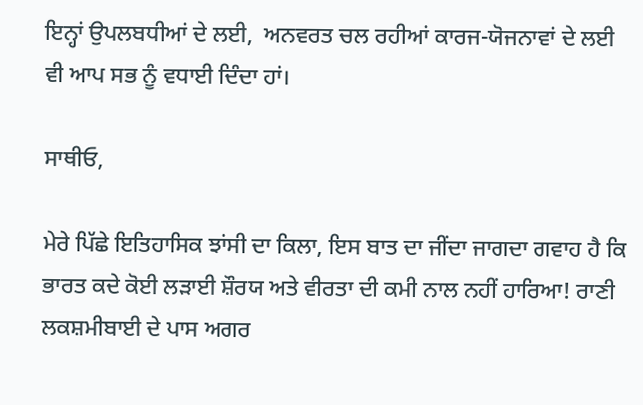ਇਨ੍ਹਾਂ ਉਪਲਬਧੀਆਂ ਦੇ ਲਈ,  ਅਨਵਰਤ ਚਲ ਰਹੀਆਂ ਕਾਰਜ-ਯੋਜਨਾਵਾਂ ਦੇ ਲਈ ਵੀ ਆਪ ਸਭ ਨੂੰ ਵਧਾਈ ਦਿੰਦਾ ਹਾਂ।

ਸਾਥੀਓ,

ਮੇਰੇ ਪਿੱਛੇ ਇਤਿਹਾਸਿਕ ਝਾਂਸੀ ਦਾ ਕਿਲਾ, ਇਸ ਬਾਤ ਦਾ ਜੀਂਦਾ ਜਾਗਦਾ ਗਵਾਹ ਹੈ ਕਿ ਭਾਰਤ ਕਦੇ ਕੋਈ ਲੜਾਈ ਸ਼ੌਰਯ ਅਤੇ ਵੀਰਤਾ ਦੀ ਕਮੀ ਨਾਲ ਨਹੀਂ ਹਾਰਿਆ! ਰਾਣੀ ਲਕਸ਼ਮੀਬਾਈ ਦੇ ਪਾਸ ਅਗਰ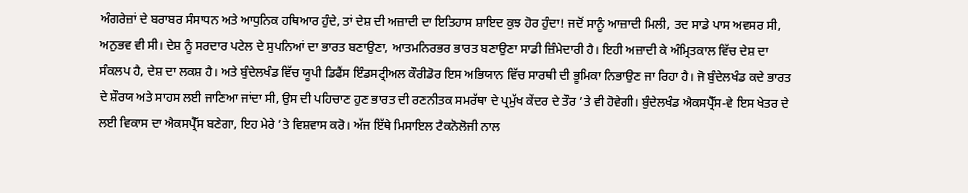ਅੰਗਰੇਜ਼ਾਂ ਦੇ ਬਰਾਬਰ ਸੰਸਾਧਨ ਅਤੇ ਆਧੁਨਿਕ ਹਥਿਆਰ ਹੁੰਦੇ, ਤਾਂ ਦੇਸ਼ ਦੀ ਅਜ਼ਾਦੀ ਦਾ ਇਤਿਹਾਸ ਸ਼ਾਇਦ ਕੁਝ ਹੋਰ ਹੁੰਦਾ! ਜਦੋਂ ਸਾਨੂੰ ਆਜ਼ਾਦੀ ਮਿਲੀ, ਤਦ ਸਾਡੇ ਪਾਸ ਅਵਸਰ ਸੀ, ਅਨੁਭਵ ਵੀ ਸੀ। ਦੇਸ਼ ਨੂੰ ਸਰਦਾਰ ਪਟੇਲ ਦੇ ਸੁਪਨਿਆਂ ਦਾ ਭਾਰਤ ਬਣਾਉਣਾ, ਆਤਮਨਿਰਭਰ ਭਾਰਤ ਬਣਾਉਣਾ ਸਾਡੀ ਜ਼ਿੰਮੇਦਾਰੀ ਹੈ। ਇਹੀ ਅਜ਼ਾਦੀ ਕੇ ਅੰਮ੍ਰਿਤਕਾਲ ਵਿੱਚ ਦੇਸ਼ ਦਾ ਸੰਕਲਪ ਹੈ, ਦੇਸ਼ ਦਾ ਲਕਸ਼ ਹੈ। ਅਤੇ ਬੁੰਦੇਲਖੰਡ ਵਿੱਚ ਯੂਪੀ ਡਿਫੈਂਸ ਇੰਡਸਟ੍ਰੀਅਲ ਕੌਰੀਡੋਰ ਇਸ ਅਭਿਯਾਨ ਵਿੱਚ ਸਾਰਥੀ ਦੀ ਭੂਮਿਕਾ ਨਿਭਾਉਣ ਜਾ ਰਿਹਾ ਹੈ। ਜੋ ਬੁੰਦੇਲਖੰਡ ਕਦੇ ਭਾਰਤ ਦੇ ਸ਼ੌਰਯ ਅਤੇ ਸਾਹਸ ਲਈ ਜਾਣਿਆ ਜਾਂਦਾ ਸੀ, ਉਸ ਦੀ ਪਹਿਚਾਣ ਹੁਣ ਭਾਰਤ ਦੀ ਰਣਨੀਤਕ ਸਮਰੱਥਾ ਦੇ ਪ੍ਰਮੁੱਖ ਕੇਂਦਰ ਦੇ ਤੌਰ ’ਤੇ ਵੀ ਹੋਵੇਗੀ। ਬੁੰਦੇਲਖੰਡ ਐਕਸਪ੍ਰੈੱਸ-ਵੇ ਇਸ ਖੇਤਰ ਦੇ ਲਈ ਵਿਕਾਸ ਦਾ ਐਕਸਪ੍ਰੈੱਸ ਬਣੇਗਾ, ਇਹ ਮੇਰੇ ’ਤੇ ਵਿਸ਼ਵਾਸ ਕਰੋ। ਅੱਜ ਇੱਥੇ ਮਿਸਾਇਲ ਟੈਕਨੋਲੋਜੀ ਨਾਲ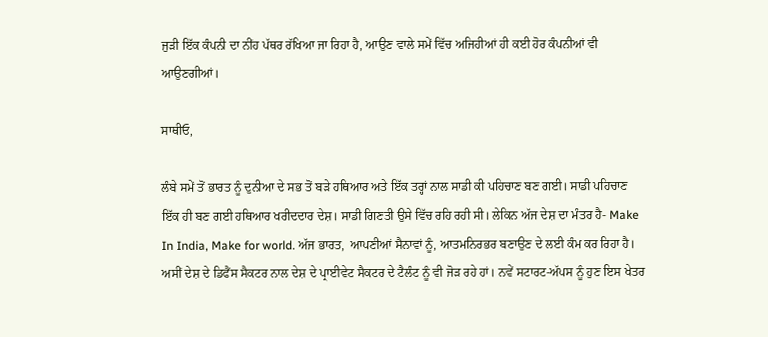ਜੁੜੀ ਇੱਕ ਕੰਪਨੀ ਦਾ ਨੀਂਹ ਪੱਥਰ ਰੱਖਿਆ ਜਾ ਰਿਹਾ ਹੈ, ਆਉਣ ਵਾਲੇ ਸਮੇਂ ਵਿੱਚ ਅਜਿਹੀਆਂ ਹੀ ਕਈ ਹੋਰ ਕੰਪਨੀਆਂ ਵੀ ਆਉਣਗੀਆਂ।

ਸਾਥੀਓ,

ਲੰਬੇ ਸਮੇਂ ਤੋਂ ਭਾਰਤ ਨੂੰ ਦੁਨੀਆ ਦੇ ਸਭ ਤੋਂ ਬੜੇ ਹਥਿਆਰ ਅਤੇ ਇੱਕ ਤਰ੍ਹਾਂ ਨਾਲ ਸਾਡੀ ਕੀ ਪਹਿਚਾਣ ਬਣ ਗਈ। ਸਾਡੀ ਪਹਿਚਾਣ ਇੱਕ ਹੀ ਬਣ ਗਈ ਹਥਿਆਰ ਖਰੀਦਦਾਰ ਦੇਸ਼। ਸਾਡੀ ਗਿਣਤੀ ਉਸੇ ਵਿੱਚ ਰਹਿ ਰਹੀ ਸੀ। ਲੇਕਿਨ ਅੱਜ ਦੇਸ਼ ਦਾ ਮੰਤਰ ਹੈ- Make In India, Make for world. ਅੱਜ ਭਾਰਤ,  ਆਪਣੀਆਂ ਸੈਨਾਵਾਂ ਨੂੰ, ਆਤਮਨਿਰਭਰ ਬਣਾਉਣ ਦੇ ਲਈ ਕੰਮ ਕਰ ਰਿਹਾ ਹੈ। ਅਸੀਂ ਦੇਸ਼ ਦੇ ਡਿਫੈਂਸ ਸੈਕਟਰ ਨਾਲ ਦੇਸ਼ ਦੇ ਪ੍ਰਾਈਵੇਟ ਸੈਕਟਰ ਦੇ ਟੈਲੰਟ ਨੂੰ ਵੀ ਜੋੜ ਰਹੇ ਹਾਂ। ਨਵੇਂ ਸਟਾਰਟ-ਅੱਪਸ ਨੂੰ ਹੁਣ ਇਸ ਖੇਤਰ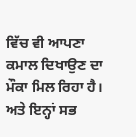ਵਿੱਚ ਵੀ ਆਪਣਾ ਕਮਾਲ ਦਿਖਾਉਣ ਦਾ ਮੌਕਾ ਮਿਲ ਰਿਹਾ ਹੈ। ਅਤੇ ਇਨ੍ਹਾਂ ਸਭ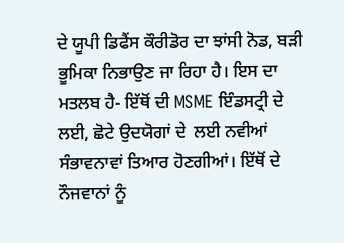ਦੇ ਯੂਪੀ ਡਿਫੈਂਸ ਕੌਰੀਡੋਰ ਦਾ ਝਾਂਸੀ ਨੋਡ, ਬੜੀ ਭੂਮਿਕਾ ਨਿਭਾਉਣ ਜਾ ਰਿਹਾ ਹੈ। ਇਸ ਦਾ ਮਤਲਬ ਹੈ- ਇੱਥੋਂ ਦੀ MSME ਇੰਡਸਟ੍ਰੀ ਦੇ ਲਈ, ਛੋਟੇ ਉਦਯੋਗਾਂ ਦੇ  ਲਈ ਨਵੀਆਂ ਸੰਭਾਵਨਾਵਾਂ ਤਿਆਰ ਹੋਣਗੀਆਂ। ਇੱਥੋਂ ਦੇ ਨੌਜਵਾਨਾਂ ਨੂੰ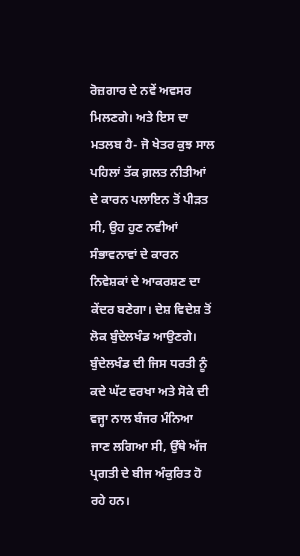ਰੋਜ਼ਗਾਰ ਦੇ ਨਵੇਂ ਅਵਸਰ ਮਿਲਣਗੇ। ਅਤੇ ਇਸ ਦਾ ਮਤਲਬ ਹੈ- ਜੋ ਖੇਤਰ ਕੁਝ ਸਾਲ ਪਹਿਲਾਂ ਤੱਕ ਗ਼ਲਤ ਨੀਤੀਆਂ ਦੇ ਕਾਰਨ ਪਲਾਇਨ ਤੋਂ ਪੀੜਤ ਸੀ, ਉਹ ਹੁਣ ਨਵੀਆਂ ਸੰਭਾਵਨਾਵਾਂ ਦੇ ਕਾਰਨ ਨਿਵੇਸ਼ਕਾਂ ਦੇ ਆਕਰਸ਼ਣ ਦਾ ਕੇਂਦਰ ਬਣੇਗਾ। ਦੇਸ਼ ਵਿਦੇਸ਼ ਤੋਂ ਲੋਕ ਬੁੰਦੇਲਖੰਡ ਆਉਣਗੇ। ਬੁੰਦੇਲਖੰਡ ਦੀ ਜਿਸ ਧਰਤੀ ਨੂੰ ਕਦੇ ਘੱਟ ਵਰਖਾ ਅਤੇ ਸੋਕੇ ਦੀ ਵਜ੍ਹਾ ਨਾਲ ਬੰਜਰ ਮੰਨਿਆ ਜਾਣ ਲਗਿਆ ਸੀ, ਉੱਥੇ ਅੱਜ ਪ੍ਰਗਤੀ ਦੇ ਬੀਜ ਅੰਕੁਰਿਤ ਹੋ ਰਹੇ ਹਨ।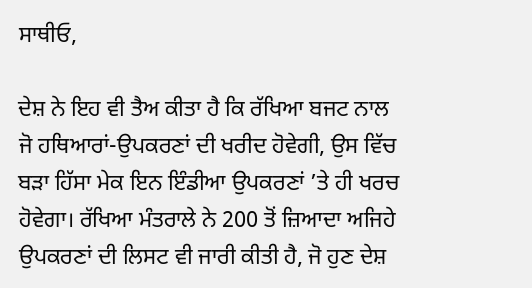ਸਾਥੀਓ,

ਦੇਸ਼ ਨੇ ਇਹ ਵੀ ਤੈਅ ਕੀਤਾ ਹੈ ਕਿ ਰੱਖਿਆ ਬਜਟ ਨਾਲ ਜੋ ਹਥਿਆਰਾਂ-ਉਪਕਰਣਾਂ ਦੀ ਖਰੀਦ ਹੋਵੇਗੀ, ਉਸ ਵਿੱਚ ਬੜਾ ਹਿੱਸਾ ਮੇਕ ਇਨ ਇੰਡੀਆ ਉਪਕਰਣਾਂ ’ਤੇ ਹੀ ਖਰਚ ਹੋਵੇਗਾ। ਰੱਖਿਆ ਮੰਤਰਾਲੇ ਨੇ 200 ਤੋਂ ਜ਼ਿਆਦਾ ਅਜਿਹੇ ਉਪਕਰਣਾਂ ਦੀ ਲਿਸਟ ਵੀ ਜਾਰੀ ਕੀਤੀ ਹੈ, ਜੋ ਹੁਣ ਦੇਸ਼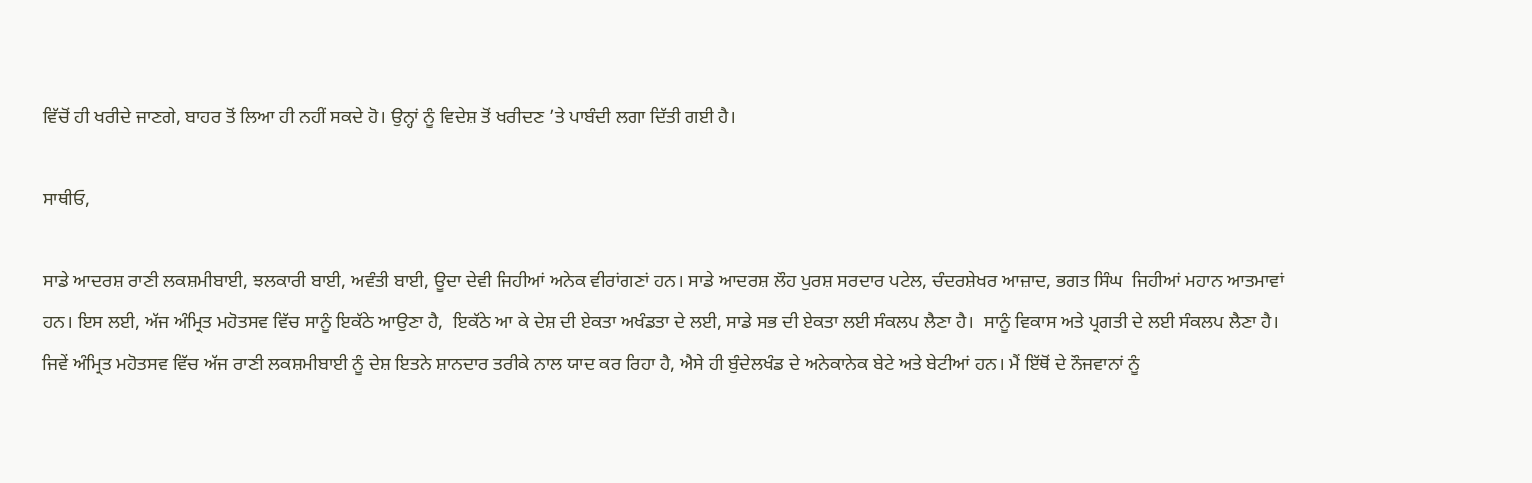ਵਿੱਚੋਂ ਹੀ ਖਰੀਦੇ ਜਾਣਗੇ, ਬਾਹਰ ਤੋਂ ਲਿਆ ਹੀ ਨਹੀਂ ਸਕਦੇ ਹੋ। ਉਨ੍ਹਾਂ ਨੂੰ ਵਿਦੇਸ਼ ਤੋਂ ਖਰੀਦਣ ’ਤੇ ਪਾਬੰਦੀ ਲਗਾ ਦਿੱਤੀ ਗਈ ਹੈ।

ਸਾਥੀਓ,

ਸਾਡੇ ਆਦਰਸ਼ ਰਾਣੀ ਲਕਸ਼ਮੀਬਾਈ, ਝਲਕਾਰੀ ਬਾਈ, ਅਵੰਤੀ ਬਾਈ, ਊਦਾ ਦੇਵੀ ਜਿਹੀਆਂ ਅਨੇਕ ਵੀਰਾਂਗਣਾਂ ਹਨ। ਸਾਡੇ ਆਦਰਸ਼ ਲੌਹ ਪੁਰਸ਼ ਸਰਦਾਰ ਪਟੇਲ, ਚੰਦਰਸ਼ੇਖਰ ਆਜ਼ਾਦ, ਭਗਤ ਸਿੰਘ  ਜਿਹੀਆਂ ਮਹਾਨ ਆਤਮਾਵਾਂ ਹਨ। ਇਸ ਲਈ, ਅੱਜ ਅੰਮ੍ਰਿਤ ਮਹੋਤਸਵ ਵਿੱਚ ਸਾਨੂੰ ਇਕੱਠੇ ਆਉਣਾ ਹੈ,  ਇਕੱਠੇ ਆ ਕੇ ਦੇਸ਼ ਦੀ ਏਕਤਾ ਅਖੰਡਤਾ ਦੇ ਲਈ, ਸਾਡੇ ਸਭ ਦੀ ਏਕਤਾ ਲਈ ਸੰਕਲਪ ਲੈਣਾ ਹੈ।  ਸਾਨੂੰ ਵਿਕਾਸ ਅਤੇ ਪ੍ਰਗਤੀ ਦੇ ਲਈ ਸੰਕਲਪ ਲੈਣਾ ਹੈ। ਜਿਵੇਂ ਅੰਮ੍ਰਿਤ ਮਹੋਤਸਵ ਵਿੱਚ ਅੱਜ ਰਾਣੀ ਲਕਸ਼ਮੀਬਾਈ ਨੂੰ ਦੇਸ਼ ਇਤਨੇ ਸ਼ਾਨਦਾਰ ਤਰੀਕੇ ਨਾਲ ਯਾਦ ਕਰ ਰਿਹਾ ਹੈ, ਐਸੇ ਹੀ ਬੁੰਦੇਲਖੰਡ ਦੇ ਅਨੇਕਾਨੇਕ ਬੇਟੇ ਅਤੇ ਬੇਟੀਆਂ ਹਨ। ਮੈਂ ਇੱਥੋਂ ਦੇ ਨੌਜਵਾਨਾਂ ਨੂੰ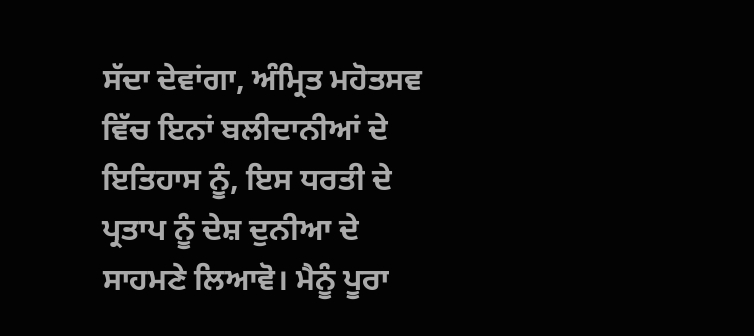ਸੱਦਾ ਦੇਵਾਂਗਾ, ਅੰਮ੍ਰਿਤ ਮਹੋਤਸਵ ਵਿੱਚ ਇਨਾਂ ਬਲੀਦਾਨੀਆਂ ਦੇ ਇਤਿਹਾਸ ਨੂੰ, ਇਸ ਧਰਤੀ ਦੇ ਪ੍ਰਤਾਪ ਨੂੰ ਦੇਸ਼ ਦੁਨੀਆ ਦੇ ਸਾਹਮਣੇ ਲਿਆਵੋ। ਮੈਨੂੰ ਪੂਰਾ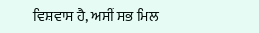ਵਿਸ਼ਵਾਸ ਹੈ, ਅਸੀਂ ਸਭ ਮਿਲ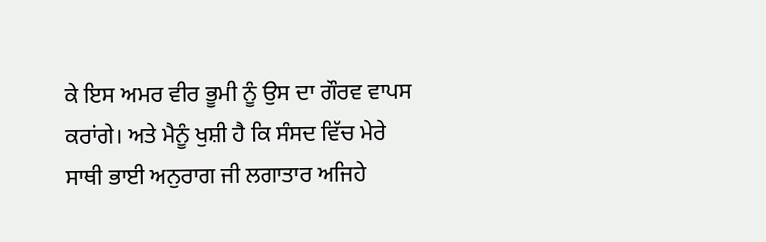ਕੇ ਇਸ ਅਮਰ ਵੀਰ ਭੂਮੀ ਨੂੰ ਉਸ ਦਾ ਗੌਰਵ ਵਾਪਸ ਕਰਾਂਗੇ। ਅਤੇ ਮੈਨੂੰ ਖੁਸ਼ੀ ਹੈ ਕਿ ਸੰਸਦ ਵਿੱਚ ਮੇਰੇ ਸਾਥੀ ਭਾਈ ਅਨੁਰਾਗ ਜੀ ਲਗਾਤਾਰ ਅਜਿਹੇ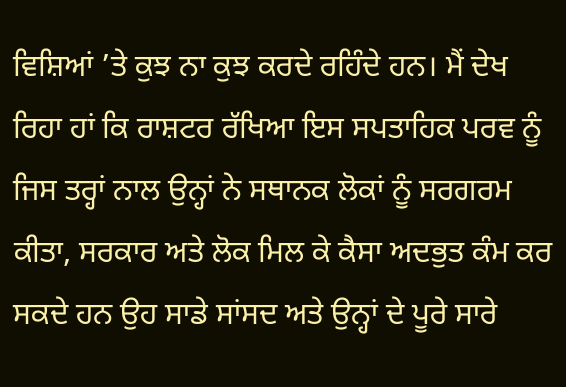ਵਿਸ਼ਿਆਂ ’ਤੇ ਕੁਝ ਨਾ ਕੁਝ ਕਰਦੇ ਰਹਿੰਦੇ ਹਨ। ਮੈਂ ਦੇਖ ਰਿਹਾ ਹਾਂ ਕਿ ਰਾਸ਼ਟਰ ਰੱਖਿਆ ਇਸ ਸਪਤਾਹਿਕ ਪਰਵ ਨੂੰ ਜਿਸ ਤਰ੍ਹਾਂ ਨਾਲ ਉਨ੍ਹਾਂ ਨੇ ਸਥਾਨਕ ਲੋਕਾਂ ਨੂੰ ਸਰਗਰਮ ਕੀਤਾ, ਸਰਕਾਰ ਅਤੇ ਲੋਕ ਮਿਲ ਕੇ ਕੈਸਾ ਅਦਭੁਤ ਕੰਮ ਕਰ ਸਕਦੇ ਹਨ ਉਹ ਸਾਡੇ ਸਾਂਸਦ ਅਤੇ ਉਨ੍ਹਾਂ ਦੇ ਪੂਰੇ ਸਾਰੇ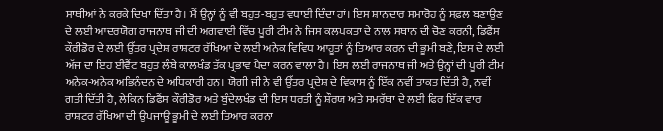ਸਾਥੀਆਂ ਨੇ ਕਰਕੇ ਦਿਖਾ ਦਿੱਤਾ ਹੈ। ਮੈਂ ਉਨ੍ਹਾਂ ਨੂੰ ਵੀ ਬਹੁਤ-ਬਹੁਤ ਵਧਾਈ ਦਿੰਦਾ ਹਾਂ। ਇਸ ਸ਼ਾਨਦਾਰ ਸਮਾਰੋਹ ਨੂੰ ਸਫ਼ਲ ਬਣਾਉਣ ਦੇ ਲਈ ਆਦਰਯੋਗ ਰਾਜਨਾਥ ਜੀ ਦੀ ਅਗਵਾਈ ਵਿੱਚ ਪੂਰੀ ਟੀਮ ਨੇ ਜਿਸ ਕਲਪਕਤਾ ਦੇ ਨਾਲ ਸਥਾਨ ਦੀ ਚੋਣ ਕਰਨੀ, ਡਿਫੈਂਸ ਕੌਰੀਡੋਰ ਦੇ ਲਈ ਉੱਤਰ ਪ੍ਰਦੇਸ਼ ਰਾਸ਼ਟਰ ਰੱਖਿਆ ਦੇ ਲਈ ਅਨੇਕ ਵਿਵਿਧ ਆਹੂਤਾਂ ਨੂੰ ਤਿਆਰ ਕਰਨ ਦੀ ਭੂਮੀ ਬਣੇ, ਇਸ ਦੇ ਲਈ ਅੱਜ ਦਾ ਇਹ ਈਵੈਂਟ ਬਹੁਤ ਲੰਬੇ ਕਾਲਖੰਡ ਤੱਕ ਪ੍ਰਭਾਵ ਪੈਦਾ ਕਰਨ ਵਾਲਾ ਹੈ। ਇਸ ਲਈ ਰਾਜਨਾਥ ਜੀ ਅਤੇ ਉਨ੍ਹਾਂ ਦੀ ਪੂਰੀ ਟੀਮ ਅਨੇਕ-ਅਨੇਕ ਅਭਿਨੰਦਨ ਦੇ ਅਧਿਕਾਰੀ ਹਨ। ਯੋਗੀ ਜੀ ਨੇ ਵੀ ਉੱਤਰ ਪ੍ਰਦੇਸ਼ ਦੇ ਵਿਕਾਸ ਨੂੰ ਇੱਕ ਨਵੀਂ ਤਾਕਤ ਦਿੱਤੀ ਹੈ, ਨਵੀਂ ਗਤੀ ਦਿੱਤੀ ਹੈ, ਲੇਕਿਨ ਡਿਫੈਂਸ ਕੌਰੀਡੋਰ ਅਤੇ ਬੁੰਦੇਲਖੰਡ ਦੀ ਇਸ ਧਰਤੀ ਨੂੰ ਸ਼ੌਰਯ ਅਤੇ ਸਮਰੱਥਾ ਦੇ ਲਈ ਫਿਰ ਇੱਕ ਵਾਰ ਰਾਸ਼ਟਰ ਰੱਖਿਆ ਦੀ ਉਪਜਾਊ ਭੂਮੀ ਦੇ ਲਈ ਤਿਆਰ ਕਰਨਾ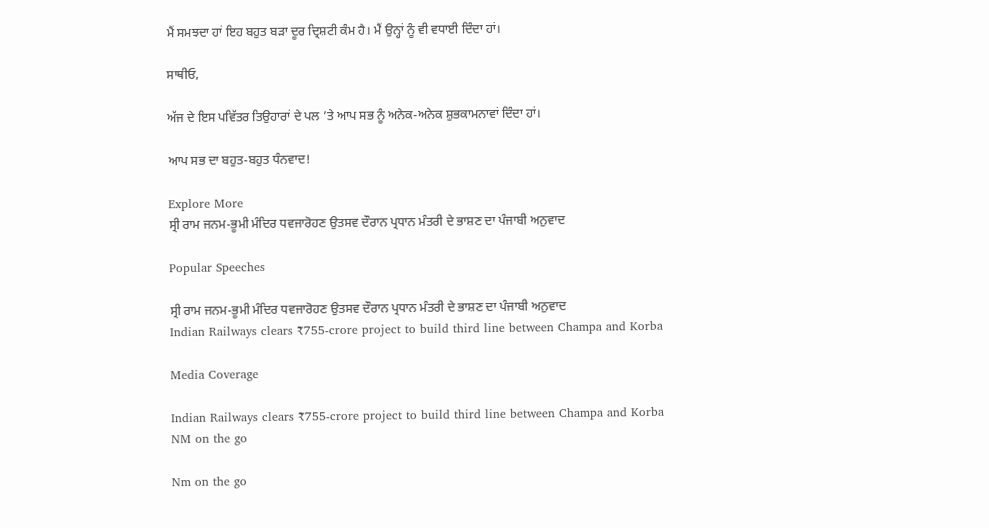ਮੈਂ ਸਮਝਦਾ ਹਾਂ ਇਹ ਬਹੁਤ ਬੜਾ ਦੂਰ ਦ੍ਰਿਸ਼ਟੀ ਕੰਮ ਹੈ। ਮੈਂ ਉਨ੍ਹਾਂ ਨੂੰ ਵੀ ਵਧਾਈ ਦਿੰਦਾ ਹਾਂ।

ਸਾਥੀਓ,

ਅੱਜ ਦੇ ਇਸ ਪਵਿੱਤਰ ਤਿਉਹਾਰਾਂ ਦੇ ਪਲ ’ਤੇ ਆਪ ਸਭ ਨੂੰ ਅਨੇਕ-ਅਨੇਕ ਸ਼ੁਭਕਾਮਨਾਵਾਂ ਦਿੰਦਾ ਹਾਂ।

ਆਪ ਸਭ ਦਾ ਬਹੁਤ-ਬਹੁਤ ਧੰਨਵਾਦ!

Explore More
ਸ੍ਰੀ ਰਾਮ ਜਨਮ-ਭੂਮੀ ਮੰਦਿਰ ਧਵਜਾਰੋਹਣ ਉਤਸਵ ਦੌਰਾਨ ਪ੍ਰਧਾਨ ਮੰਤਰੀ ਦੇ ਭਾਸ਼ਣ ਦਾ ਪੰਜਾਬੀ ਅਨੁਵਾਦ

Popular Speeches

ਸ੍ਰੀ ਰਾਮ ਜਨਮ-ਭੂਮੀ ਮੰਦਿਰ ਧਵਜਾਰੋਹਣ ਉਤਸਵ ਦੌਰਾਨ ਪ੍ਰਧਾਨ ਮੰਤਰੀ ਦੇ ਭਾਸ਼ਣ ਦਾ ਪੰਜਾਬੀ ਅਨੁਵਾਦ
Indian Railways clears ₹755-crore project to build third line between Champa and Korba

Media Coverage

Indian Railways clears ₹755-crore project to build third line between Champa and Korba
NM on the go

Nm on the go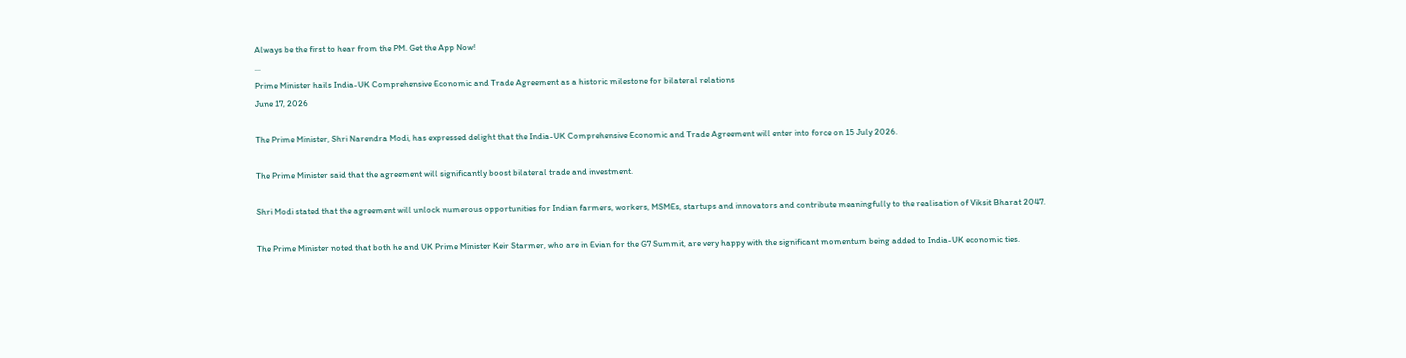Always be the first to hear from the PM. Get the App Now!
...
Prime Minister hails India-UK Comprehensive Economic and Trade Agreement as a historic milestone for bilateral relations
June 17, 2026

The Prime Minister, Shri Narendra Modi, has expressed delight that the India-UK Comprehensive Economic and Trade Agreement will enter into force on 15 July 2026.

The Prime Minister said that the agreement will significantly boost bilateral trade and investment.

Shri Modi stated that the agreement will unlock numerous opportunities for Indian farmers, workers, MSMEs, startups and innovators and contribute meaningfully to the realisation of Viksit Bharat 2047.

The Prime Minister noted that both he and UK Prime Minister Keir Starmer, who are in Evian for the G7 Summit, are very happy with the significant momentum being added to India-UK economic ties.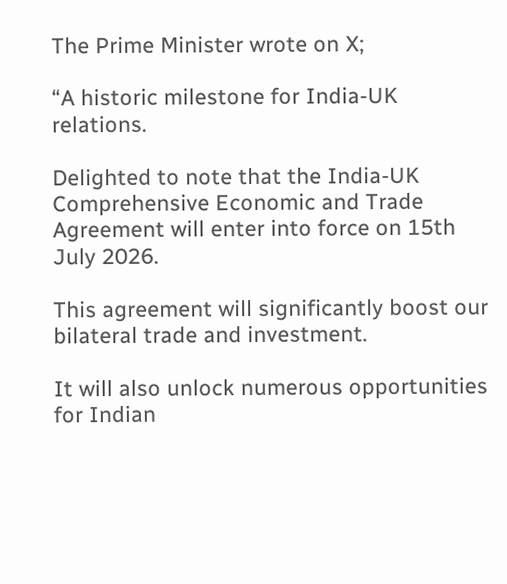The Prime Minister wrote on X;

“A historic milestone for India-UK relations.

Delighted to note that the India-UK Comprehensive Economic and Trade Agreement will enter into force on 15th July 2026.

This agreement will significantly boost our bilateral trade and investment.

It will also unlock numerous opportunities for Indian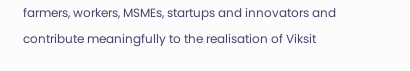farmers, workers, MSMEs, startups and innovators and contribute meaningfully to the realisation of Viksit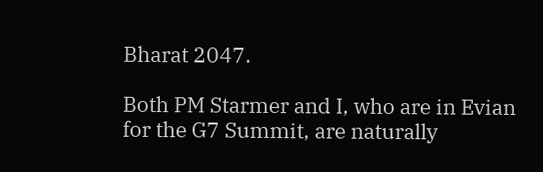Bharat 2047.

Both PM Starmer and I, who are in Evian for the G7 Summit, are naturally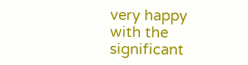very happy with the significant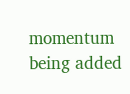momentum being added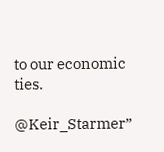to our economic ties.

@Keir_Starmer”